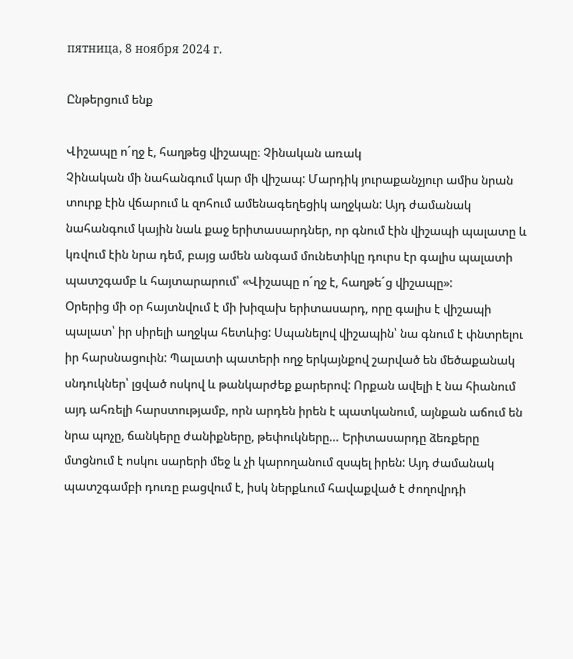пятница, 8 ноября 2024 г.

Ընթերցում ենք

Վիշապը ո´ղջ է, հաղթեց վիշապը։ Չինական առակ
Չինական մի նահանգում կար մի վիշապ: Մարդիկ յուրաքանչյուր ամիս նրան տուրք էին վճարում և զոհում ամենագեղեցիկ աղջկան: Այդ ժամանակ նահանգում կային նաև քաջ երիտասարդներ, որ գնում էին վիշապի պալատը և կռվում էին նրա դեմ, բայց ամեն անգամ մունետիկը դուրս էր գալիս պալատի պատշգամբ և հայտարարում՝ «Վիշապը ո´ղջ է, հաղթե´ց վիշապը»:
Օրերից մի օր հայտնվում է մի խիզախ երիտասարդ, որը գալիս է վիշապի պալատ՝ իր սիրելի աղջկա հետևից: Սպանելով վիշապին՝ նա գնում է փնտրելու իր հարսնացուին: Պալատի պատերի ողջ երկայնքով շարված են մեծաքանակ սնդուկներ՝ լցված ոսկով և թանկարժեք քարերով: Որքան ավելի է նա հիանում այդ ահռելի հարստությամբ, որն արդեն իրեն է պատկանում, այնքան աճում են նրա պոչը, ճանկերը ժանիքները, թեփուկները… Երիտասարդը ձեռքերը մտցնում է ոսկու սարերի մեջ և չի կարողանում զսպել իրեն: Այդ ժամանակ պատշգամբի դուռը բացվում է, իսկ ներքևում հավաքված է ժողովրդի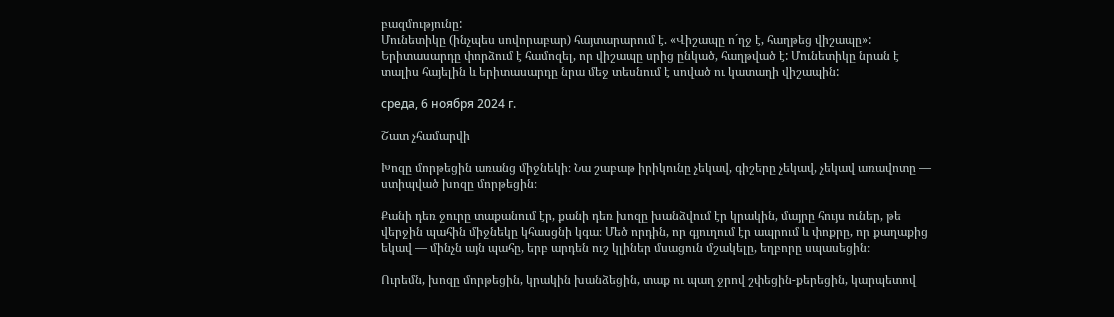բազմությունը:
Մունետիկը (ինչպես սովորաբար) հայտարարում է. «Վիշապը ո´ղջ է, հաղթեց վիշապը»: Երիտասարդը փորձում է համոզել, որ վիշապը սրից ընկած, հաղթված է: Մունետիկը նրան է տալիս հայելին և երիտասարդը նրա մեջ տեսնում է սոված ու կատաղի վիշապին:

среда, 6 ноября 2024 г.

Շատ չհամարվի

Խոզը մորթեցին առանց միջնեկի։ Նա շաբաթ իրիկունը չեկավ, գիշերը չեկավ, չեկավ առավոտը — ստիպված խոզը մորթեցին։

Քանի դեռ ջուրը տաքանում էր, քանի դեռ խոզը խանձվում էր կրակին, մայրը հույս ուներ, թե վերջին պահին միջնեկը կհասցնի կգա։ Մեծ որդին, որ գյուղում էր ապրում և փոքրը, որ քաղաքից եկավ — մինչն այն պահը, երբ արդեն ուշ կլիներ մսացուն մշակելը, եղբորը սպասեցին։

Ուրեմն, խոզը մորթեցին, կրակին խանձեցին, տաք ու պաղ ջրով շփեցին-քերեցին, կարպետով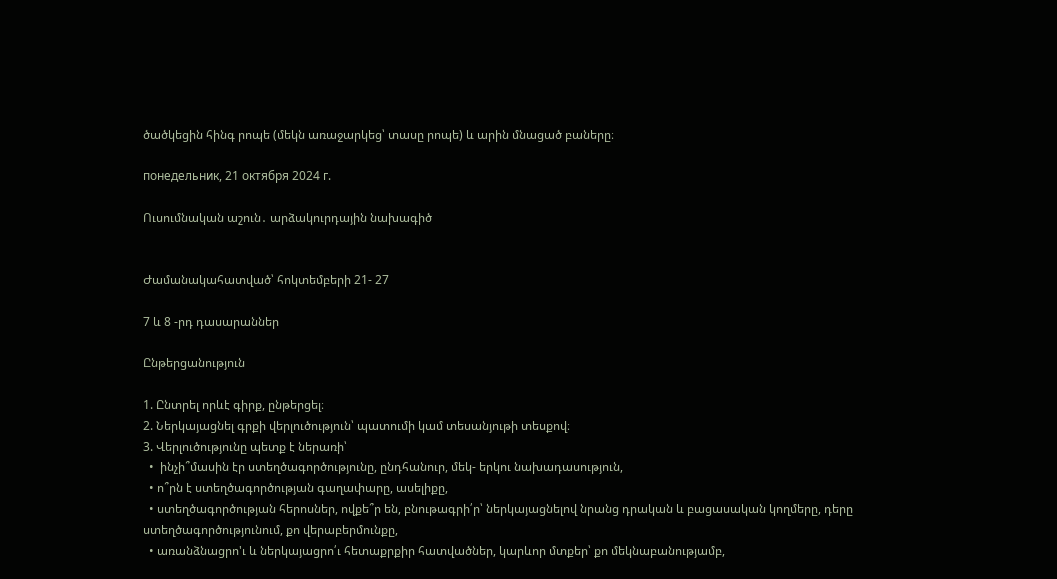ծածկեցին հինգ րոպե (մեկն առաջարկեց՝ տասը րոպե) և արին մնացած բաները։

понедельник, 21 октября 2024 г.

Ուսումնական աշուն․ արձակուրդային նախագիծ


Ժամանակահատված՝ հոկտեմբերի 21- 27

7 և 8 -րդ դասարաններ

Ընթերցանություն

1. Ընտրել որևէ գիրք, ընթերցել։
2. Ներկայացնել գրքի վերլուծություն՝ պատումի կամ տեսանյութի տեսքով։
3. Վերլուծությունը պետք է ներառի՝
  •  ինչի՞մասին էր ստեղծագործությունը, ընդհանուր, մեկ- երկու նախադասություն,
  • ո՞րն է ստեղծագործության գաղափարը, ասելիքը,
  • ստեղծագործության հերոսներ, ովքե՞ր են, բնութագրի՛ր՝ ներկայացնելով նրանց դրական և բացասական կողմերը, դերը ստեղծագործությունում, քո վերաբերմունքը,
  • առանձնացրո'ւ և ներկայացրո՛ւ հետաքրքիր հատվածներ, կարևոր մտքեր՝ քո մեկնաբանությամբ,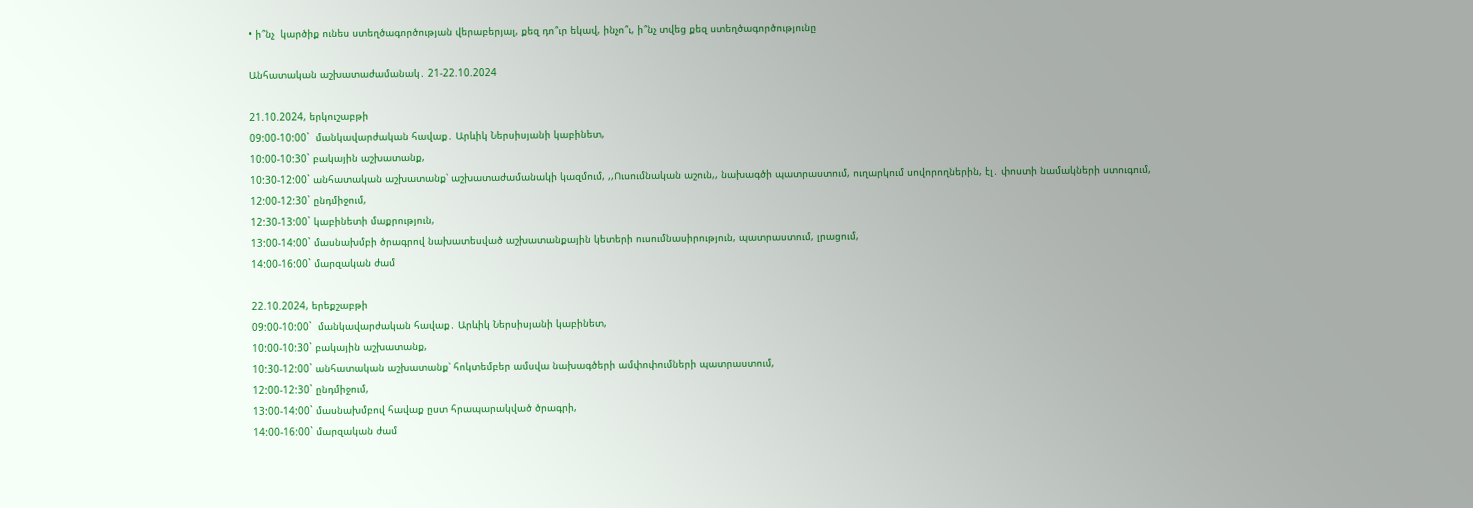• ի՞նչ  կարծիք ունես ստեղծագործության վերաբերյալ, քեզ դո՞ւր եկավ, ինչո՞ւ, ի՞նչ տվեց քեզ ստեղծագործությունը

Անհատական աշխատաժամանակ․ 21-22.10.2024

21.10.2024, երկուշաբթի
09:00-10:00`  մանկավարժական հավաք․ Արևիկ Ներսիսյանի կաբինետ,
10:00-10:30` բակային աշխատանք,
10:30-12:00` անհատական աշխատանք՝ աշխատաժամանակի կազմում, ,,Ուսումնական աշուն,, նախագծի պատրաստում, ուղարկում սովորողներին, էլ․ փոստի նամակների ստուգում,
12:00-12:30` ընդմիջում,
12:30-13:00` կաբինետի մաքրություն,
13:00-14:00` մասնախմբի ծրագրով նախատեսված աշխատանքային կետերի ուսումնասիրություն, պատրաստում, լրացում,
14:00-16:00` մարզական ժամ

22.10.2024, երեքշաբթի
09:00-10:00`  մանկավարժական հավաք․ Արևիկ Ներսիսյանի կաբինետ,
10:00-10:30` բակային աշխատանք,
10:30-12:00` անհատական աշխատանք՝ հոկտեմբեր ամսվա նախագծերի ամփոփումների պատրաստում,
12:00-12:30` ընդմիջում,
13:00-14:00` մասնախմբով հավաք ըստ հրապարակված ծրագրի,
14:00-16:00` մարզական ժամ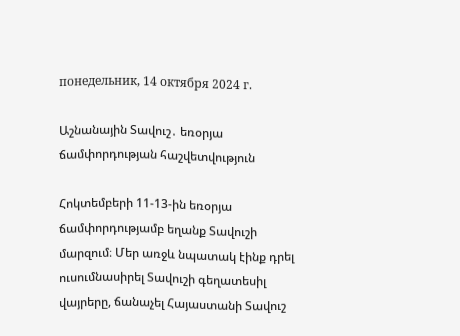понедельник, 14 октября 2024 г.

Աշնանային Տավուշ․ եռօրյա ճամփորդության հաշվետվություն

Հոկտեմբերի 11-13-ին եռօրյա ճամփորդությամբ եղանք Տավուշի մարզում։ Մեր առջև նպատակ էինք դրել ուսումնասիրել Տավուշի գեղատեսիլ վայրերը, ճանաչել Հայաստանի Տավուշ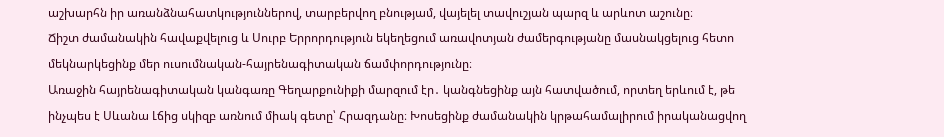աշխարհն իր առանձնահատկություններով, տարբերվող բնությամ, վայելել տավուշյան պարզ և արևոտ աշունը։
Ճիշտ ժամանակին հավաքվելուց և Սուրբ Երրորդություն եկեղեցում առավոտյան ժամերգությանը մասնակցելուց հետո մեկնարկեցինք մեր ուսումնական-հայրենագիտական ճամփորդությունը։
Առաջին հայրենագիտական կանգառը Գեղարքունիքի մարզում էր․ կանգնեցինք այն հատվածում, որտեղ երևում է, թե ինչպես է Սևանա Լճից սկիզբ առնում միակ գետը՝ Հրազդանը։ Խոսեցինք ժամանակին կրթահամալիրում իրականացվող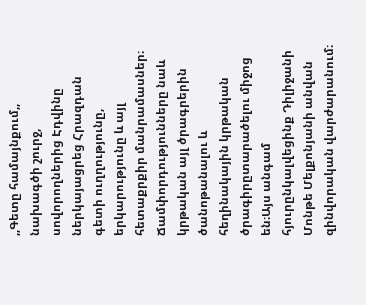,,Գետը համայնքում,, նախագծի շուրջ, սովորողներից Էդվինը ներկայացրեց Հրազդան գետի ուղղությունը, երկարությունը և այլ հետաքրքիր մանրամասներ։
Ճամփորդությունները նաև կրթական այլ ծրագրերին ծանոթանալու և հեղինակային կրթական ծրագիրըտարածելու միջոց են։Այս անգամ հյուրընկալվեցինք Դիլիջանի Մոնթե Մելքոնյանի անվան զինվորական վարժարանում։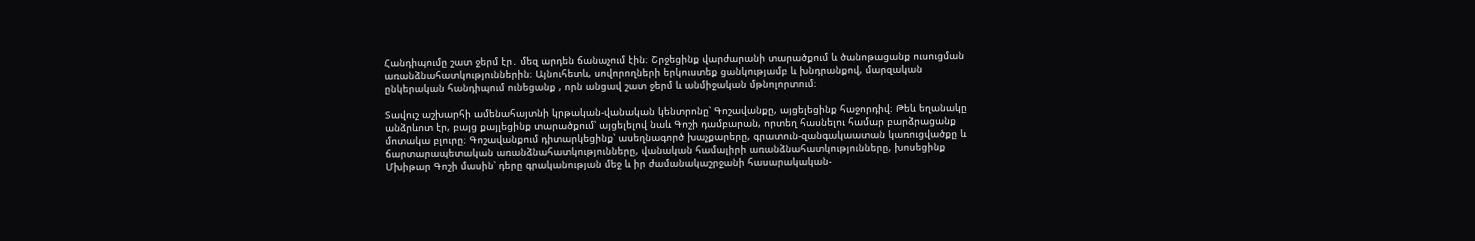Հանդիպումը շատ ջերմ էր․ մեզ արդեն ճանաչում էին։ Շրջեցինք վարժարանի տարածքում և ծանոթացանք ուսուցման առանձնահատկություններին։ Այնուհետև, սովորողների երկուստեք ցանկությամբ և խնդրանքով, մարզական ընկերական հանդիպում ունեցանք , որն անցավ շատ ջերմ և անմիջական մթնոլորտում։

Տավուշ աշխարհի ամենահայտնի կրթական-վանական կենտրոնը՝ Գոշավանքը, այցելեցինք հաջորդիվ։ Թեև եղանակը անձրևոտ էր, բայց քայլեցինք տարածքում՝ այցելելով նաև Գոշի դամբարան, որտեղ հասնելու համար բարձրացանք մոտակա բլուրը։ Գոշավանքում դիտարկեցինք՝ ասեղնագործ խաչքարերը, գրատուն-զանգակաատան կառուցվածքը և ճարտարապետական առանձնահատկությունները, վանական համալիրի առանձնահատկությունները, խոսեցինք Մխիթար Գոշի մասին՝ դերը գրականության մեջ և իր ժամանակաշրջանի հասարակական-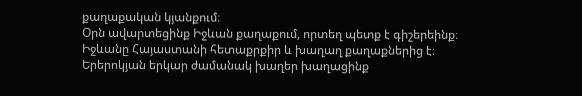քաղաքական կյանքում։
Օրն ավարտեցինք Իջևան քաղաքում, որտեղ պետք է գիշերեինք։ Իջևանը Հայաստանի հետաքրքիր և խաղաղ քաղաքներից է։ Երերոկյան երկար ժամանակ խաղեր խաղացինք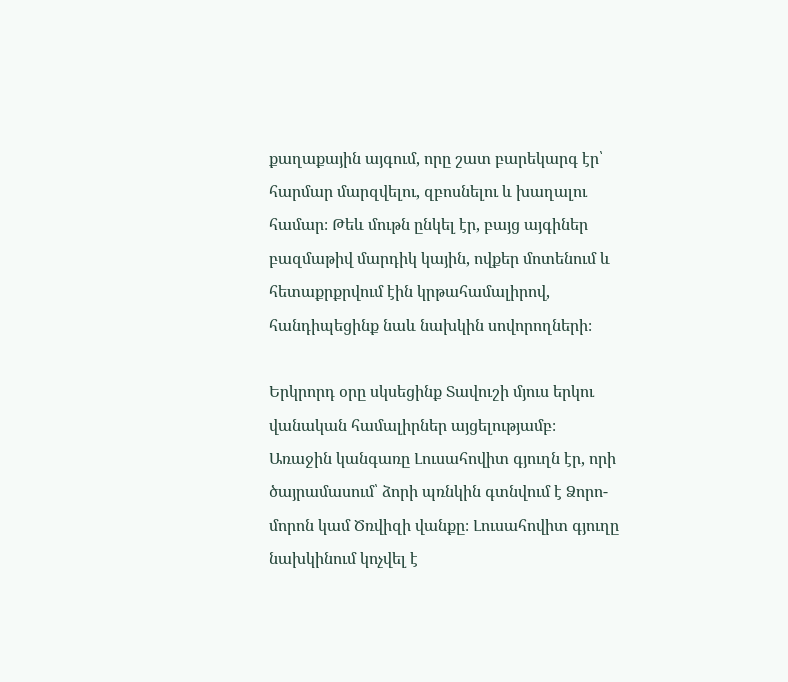քաղաքային այգում, որը շատ բարեկարգ էր՝ հարմար մարզվելու, զբոսնելու և խաղալու համար։ Թեև մութն ընկել էր, բայց այգիներ բազմաթիվ մարդիկ կային, ովքեր մոտենում և հետաքրքրվում էին կրթահամալիրով, հանդիպեցինք նաև նախկին սովորողների։

Երկրորդ օրը սկսեցինք Տավուշի մյուս երկու վանական համալիրներ այցելությամբ։ Առաջին կանգառը Լուսահովիտ գյուղն էր, որի ծայրամասում՝ ձորի պռնկին գտնվում է Ձորո-մորոն կամ Ծռվիզի վանքը։ Լուսահովիտ գյուղը նախկինում կոչվել է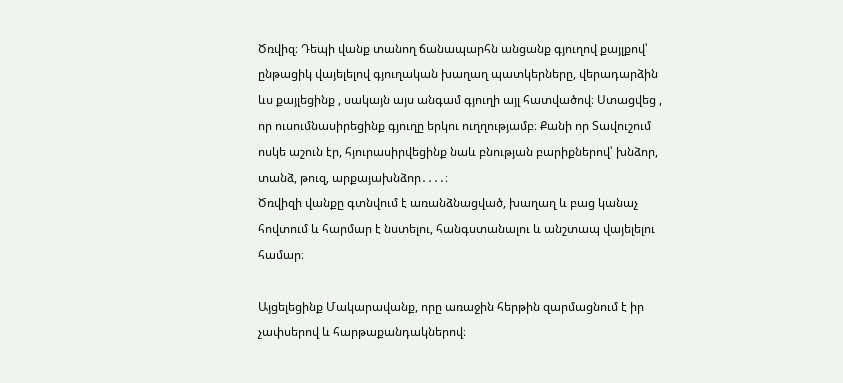Ծռվիզ։ Դեպի վանք տանող ճանապարհն անցանք գյուղով քայլքով՝ ընթացիկ վայելելով գյուղական խաղաղ պատկերները, վերադարձին ևս քայլեցինք , սակայն այս անգամ գյուղի այլ հատվածով։ Ստացվեց , որ ուսումնասիրեցինք գյուղը երկու ուղղությամբ։ Քանի որ Տավուշում ոսկե աշուն էր, հյուրասիրվեցինք նաև բնության բարիքներով՝ խնձոր, տանձ, թուզ, արքայախնձոր․․․․։
Ծռվիզի վանքը գտնվում է առանձնացված, խաղաղ և բաց կանաչ հովտում և հարմար է նստելու, հանգստանալու և անշտապ վայելելու համար։

Այցելեցինք Մակարավանք, որը առաջին հերթին զարմացնում է իր չափսերով և հարթաքանդակներով։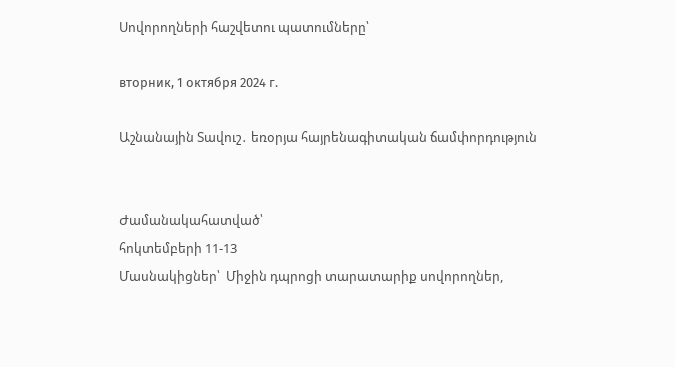Սովորողների հաշվետու պատումները՝

вторник, 1 октября 2024 г.

Աշնանային Տավուշ․ եռօրյա հայրենագիտական ճամփորդություն


Ժամանակահատված՝
հոկտեմբերի 11-13
Մասնակիցներ՝  Միջին դպրոցի տարատարիք սովորողներ,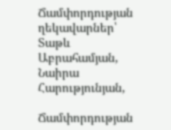Ճամփորդության ղեկավարներ՝ Տաթև Աբրահամյան, Նաիրա Հարությունյան,

Ճամփորդության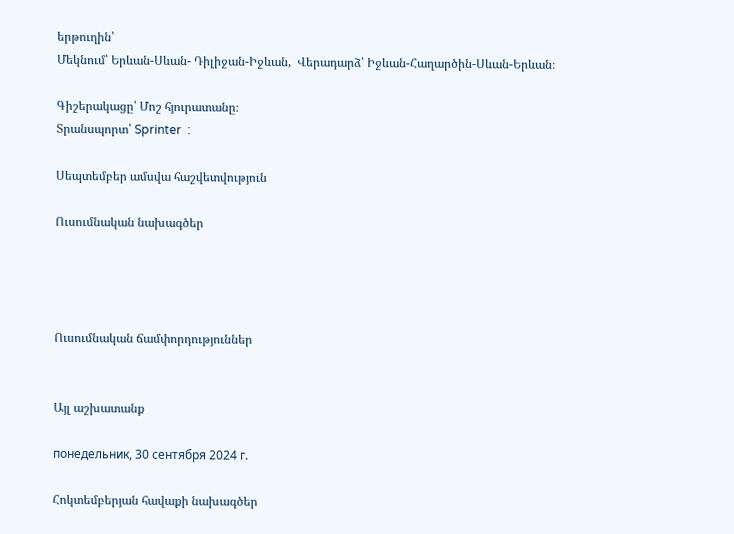երթուղին՝
Մեկնում՝ Երևան-Սևան- Դիլիջան-Իջևան,  Վերադարձ՝ Իջևան-Հաղարծին-Սևան-Երևան։

Գիշերակացը՝ Մոշ հյուրատանը։
Տրանսպորտ՝ Sprinter  :

Սեպտեմբեր ամսվա հաշվետվություն

Ուսումնական նախագծեր




Ուսումնական ճամփորդություններ


Այլ աշխատանք

понедельник, 30 сентября 2024 г.

Հոկտեմբերյան հավաքի նախագծեր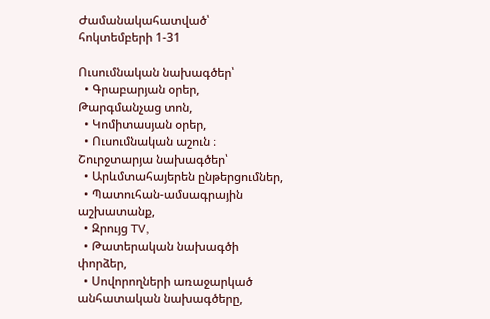Ժամանակահատված՝ հոկտեմբերի 1-31

Ուսումնական նախագծեր՝
  • Գրաբարյան օրեր, Թարգմանչաց տոն,
  • Կոմիտասյան օրեր,
  • Ուսումնական աշուն ։
Շուրջտարյա նախագծեր՝
  • Արևմտահայերեն ընթերցումներ,
  • Պատուհան-ամսագրային աշխատանք,
  • Զրույց TV,
  • Թատերական նախագծի փորձեր,
  • Սովորողների առաջարկած անհատական նախագծերը,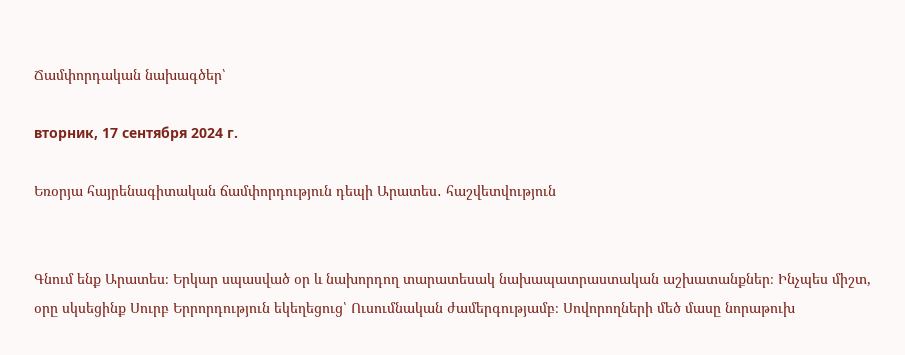Ճամփորդական նախագծեր՝

вторник, 17 сентября 2024 г.

Եռօրյա հայրենագիտական ճամփորդություն դեպի Արատես․ հաշվետվություն


Գնում ենք Արատես։ Երկար սպասված օր և նախորդող տարատեսակ նախապատրաստական աշխատանքներ։ Ինչպես միշտ, օրը սկսեցինք Սուրբ Երրորդություն եկեղեցուց՝ Ուսումնական ժամերգությամբ։ Սովորողների մեծ մասը նորաթուխ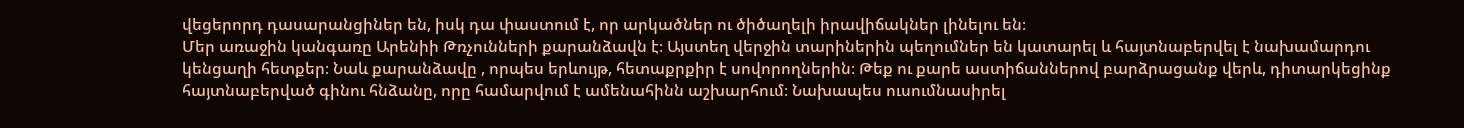վեցերորդ դասարանցիներ են, իսկ դա փաստում է, որ արկածներ ու ծիծաղելի իրավիճակներ լինելու են։
Մեր առաջին կանգառը Արենիի Թռչունների քարանձավն է։ Այստեղ վերջին տարիներին պեղումներ են կատարել և հայտնաբերվել է նախամարդու կենցաղի հետքեր։ Նաև քարանձավը , որպես երևույթ, հետաքրքիր է սովորողներին։ Թեք ու քարե աստիճաններով բարձրացանք վերև, դիտարկեցինք հայտնաբերված գինու հնձանը, որը համարվում է ամենահինն աշխարհում։ Նախապես ուսումնասիրել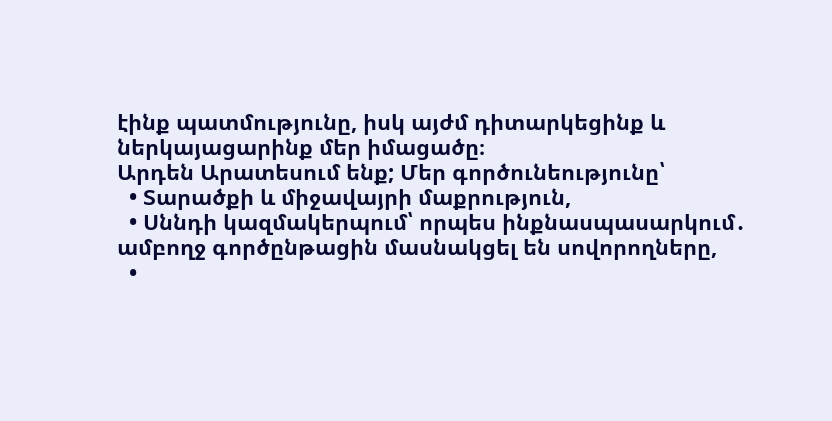էինք պատմությունը, իսկ այժմ դիտարկեցինք և ներկայացարինք մեր իմացածը։
Արդեն Արատեսում ենք; Մեր գործունեությունը՝
  • Տարածքի և միջավայրի մաքրություն,
  • Սննդի կազմակերպում՝ որպես ինքնասպասարկում․ ամբողջ գործընթացին մասնակցել են սովորողները,
  •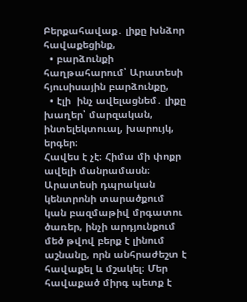Բերքահավաք․ լիքը խնձոր հավաքեցինք,
  • բարձունքի հաղթահարում՝ Արատեսի հյուսիսային բարձունքը,
  • էլի  ինչ ավելացնեմ․ լիքը խաղեր՝ մարզական, ինտելեկտուալ, խարույկ, երգեր։
Հավես է չէ։ Հիմա մի փոքր ավելի մանրամասն։ Արատեսի դպրական կենտրոնի տարածքում կան բազմաթիվ մրգատու ծառեր, ինչի արդյունքում մեծ թվով բերք է լինում աշնանը, որն անհրաժեշտ է  հավաքել և մշակել։ Մեր հավաքած միրգ պետք է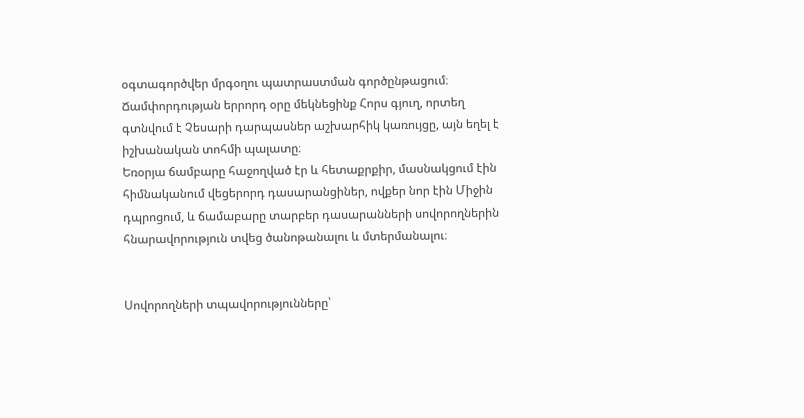օգտագործվեր մրգօղու պատրաստման գործընթացում։
Ճամփորդության երրորդ օրը մեկնեցինք Հորս գյուղ, որտեղ գտնվում է Չեսարի դարպասներ աշխարհիկ կառույցը, այն եղել է իշխանական տոհմի պալատը։
Եռօրյա ճամբարը հաջողված էր և հետաքրքիր, մասնակցում էին հիմնականում վեցերորդ դասարանցիներ, ովքեր նոր էին Միջին դպրոցում, և ճամաբարը տարբեր դասարանների սովորողներին հնարավորություն տվեց ծանոթանալու և մտերմանալու։


Սովորողների տպավորությունները՝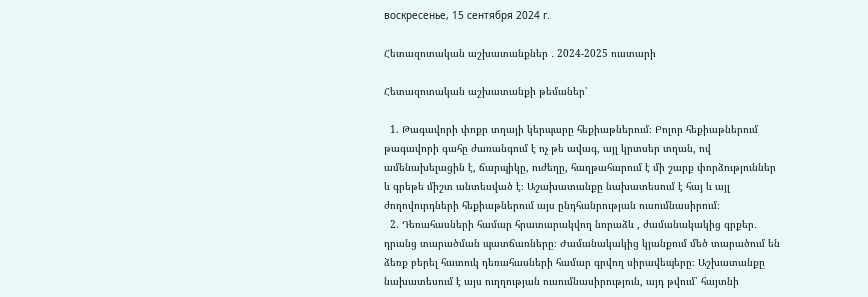воскресенье, 15 сентября 2024 г.

Հետազոտական աշխատանքներ ․ 2024-2025 ուստարի

Հետազոտական աշխատանքի թեմաներ՝

  1. Թագավորի փոքր տղայի կերպարը հեքիաթներում։ Բոլոր հեքիաթներում թագավորի գահը ժառանգում է ոչ թե ավագ, այլ կրտսեր տղան, ով ամենախելացին է, ճարպիկը, ուժեղը, հաղթահարում է մի շարք փորձություններ և գրեթե միշտ անտեսված է։ Աշախատանքը նախատեսում է հայ և այլ ժողովուրդների հեքիաթներում այս ընդհանրության ուսումնասիրում։
  2. Դեռահասների համար հրատարակվող նորաձև , ժամանակակից գրքեր․ դրանց տարածման պատճառները։ Ժամանակակից կյանքում մեծ տարածում են ձեռք բերել հատուկ դեռահասների համար գրվող սիրավեպերը։ Աշխատանքը նախատեսում է այս ուղղության ուսումնասիրություն, այդ թվում՝ հայտնի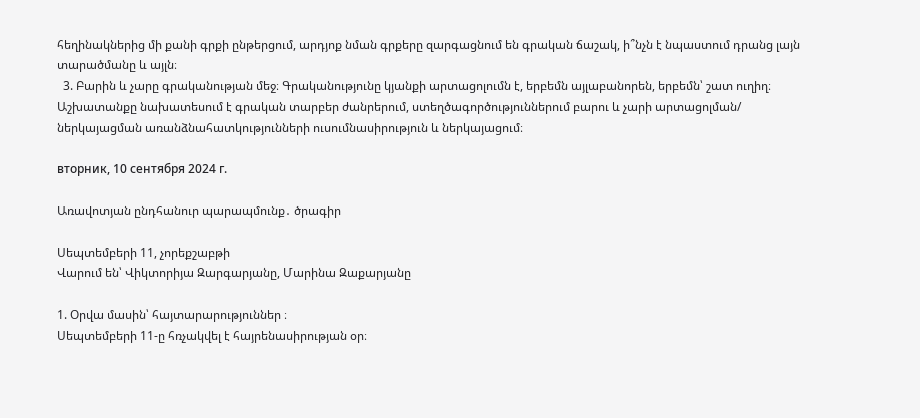հեղինակներից մի քանի գրքի ընթերցում, արդյոք նման գրքերը զարգացնում են գրական ճաշակ, ի՞նչն է նպաստում դրանց լայն տարածմանը և այլն։
  3. Բարին և չարը գրականության մեջ։ Գրականությունը կյանքի արտացոլումն է, երբեմն այլաբանորեն, երբեմն՝ շատ ուղիղ։ Աշխատանքը նախատեսում է գրական տարբեր ժանրերում, ստեղծագործություններում բարու և չարի արտացոլման/ ներկայացման առանձնահատկությունների ուսումնասիրություն և ներկայացում։

вторник, 10 сентября 2024 г.

Առավոտյան ընդհանուր պարապմունք․ ծրագիր

Սեպտեմբերի 11, չորեքշաբթի
Վարում են՝ Վիկտորիյա Զարգարյանը, Մարինա Զաքարյանը

1. Օրվա մասին՝ հայտարարություններ ։
Սեպտեմբերի 11-ը հռչակվել է հայրենասիրության օր։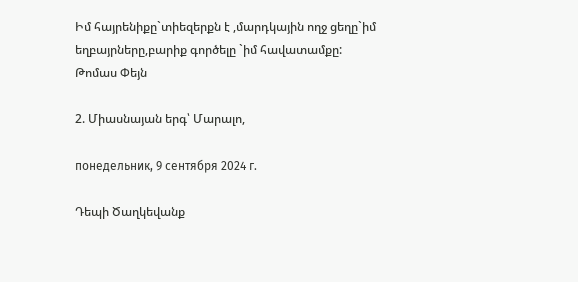Իմ հայրենիքը`տիեզերքն է ,մարդկային ողջ ցեղը`իմ եղբայրները,բարիք գործելը `իմ հավատամքը:  Թոմաս Փեյն

2. Միասնայան երգ՝ Մարալո,

понедельник, 9 сентября 2024 г.

Դեպի Ծաղկեվանք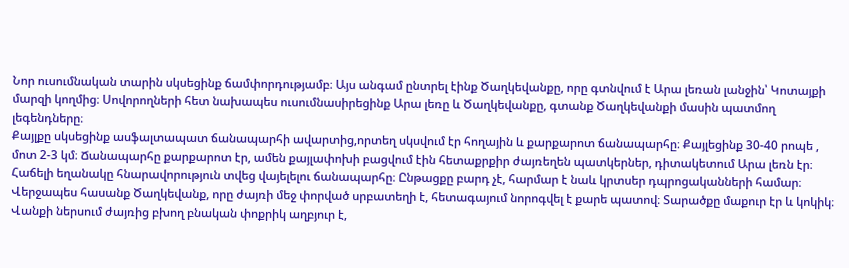Նոր ուսումնական տարին սկսեցինք ճամփորդությամբ։ Այս անգամ ընտրել էինք Ծաղկեվանքը, որը գտնվում է Արա լեռան լանջին՝ Կոտայքի մարզի կողմից։ Սովորողների հետ նախապես ուսումնասիրեցինք Արա լեռը և Ծաղկեվանքը, գտանք Ծաղկեվանքի մասին պատմող լեգենդները։
Քայլքը սկսեցինք ասֆալտապատ ճանապարհի ավարտից,որտեղ սկսվում էր հողային և քարքարոտ ճանապարհը։ Քայլեցինք 30-40 րոպե , մոտ 2-3 կմ։ Ճանապարհը քարքարոտ էր, ամեն քայլափոխի բացվում էին հետաքրքիր ժայռեղեն պատկերներ, դիտակետում Արա լեռն էր։ Հաճելի եղանակը հնարավորություն տվեց վայելելու ճանապարհը։ Ընթացքը բարդ չէ, հարմար է նաև կրտսեր դպրոցականների համար։
Վերջապես հասանք Ծաղկեվանք, որը ժայռի մեջ փորված սրբատեղի է, հետագայում նորոգվել է քարե պատով։ Տարածքը մաքուր էր և կոկիկ։ Վանքի ներսում ժայռից բխող բնական փոքրիկ աղբյուր է,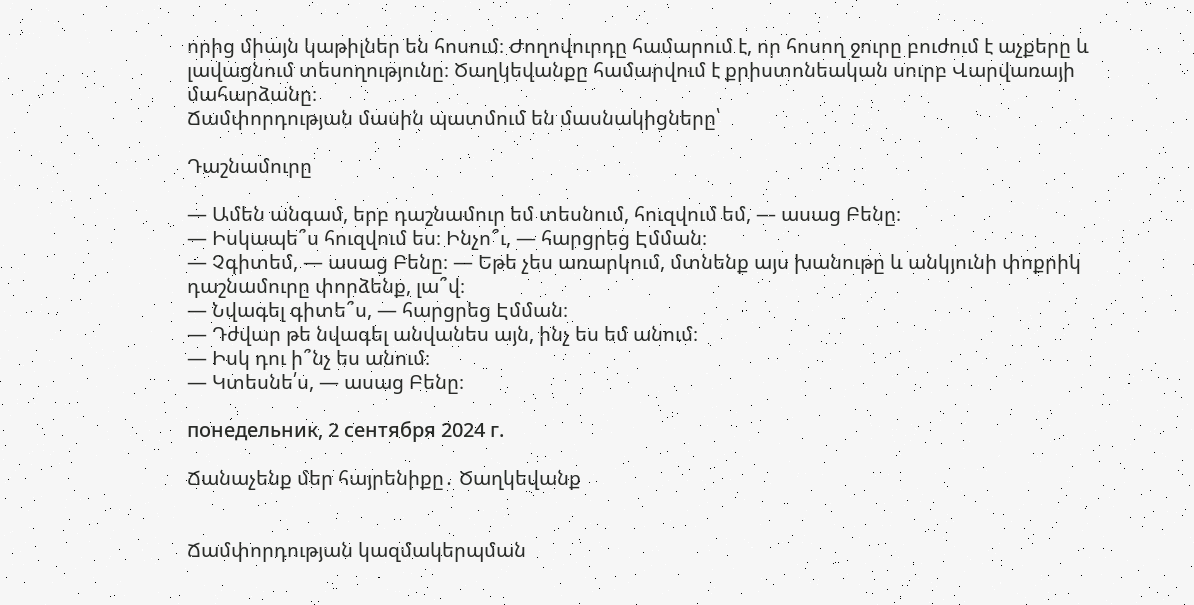որից միայն կաթիլներ են հոսում։ Ժողովուրդը համարում է, որ հոսող ջուրը բուժում է աչքերը և լավացնում տեսողությունը։ Ծաղկեվանքը համարվում է քրիստոնեական սուրբ Վարվառայի մահարձանը։
Ճամփորդության մասին պատմում են մասնակիցները՝

Դաշնամուրը

― Ամեն անգամ, երբ դաշնամուր եմ տեսնում, հուզվում եմ, ― ասաց Բենը։
― Իսկապե՞ս հուզվում ես։ Ինչո՞ւ, ― հարցրեց Էմման։
― Չգիտեմ, ― ասաց Բենը։ ― Եթե չես առարկում, մտնենք այս խանութը և անկյունի փոքրիկ դաշնամուրը փորձենք, լա՞վ։
― Նվագել գիտե՞ս, ― հարցրեց Էմման։
― Դժվար թե նվագել անվանես այն, ինչ ես եմ անում։
― Իսկ դու ի՞նչ ես անում։
― Կտեսնե՛ս, ― ասաց Բենը։

понедельник, 2 сентября 2024 г.

Ճանաչենք մեր հայրենիքը․ Ծաղկեվանք


Ճամփորդության կազմակերպման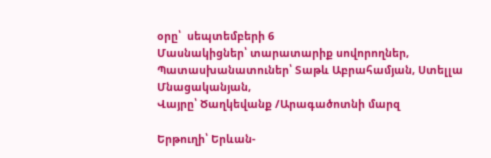օրը՝  սեպտեմբերի 6
Մասնակիցներ՝ տարատարիք սովորողներ,
Պատասխանատուներ՝ Տաթև Աբրահամյան, Ստելլա Մնացականյան,
Վայրը՝ Ծաղկեվանք /Արագածոտնի մարզ

Երթուղի՝ Երևան-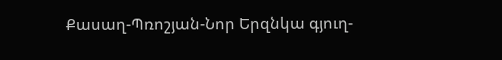Քասաղ-Պռոշյան-Նոր Երզնկա գյուղ-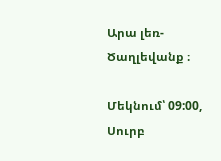Արա լեռ-Ծաղլեվանք ։

Մեկնում՝ 09:00, Սուրբ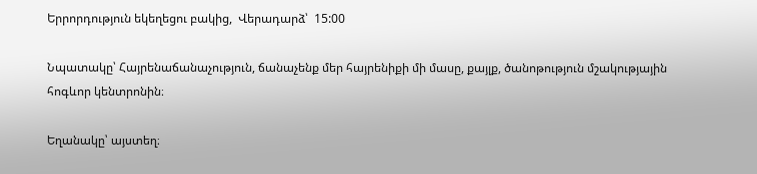Երրորդություն եկեղեցու բակից,  Վերադարձ՝  15:00

Նպատակը՝ Հայրենաճանաչություն, ճանաչենք մեր հայրենիքի մի մասը, քայլք, ծանոթություն մշակությային հոգևոր կենտրոնին։

Եղանակը՝ այստեղ։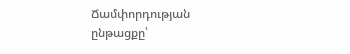Ճամփորդության ընթացքը՝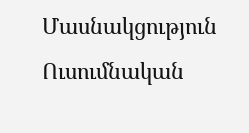Մասնակցություն Ուսումնական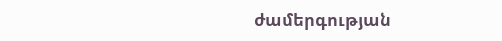ժամերգության